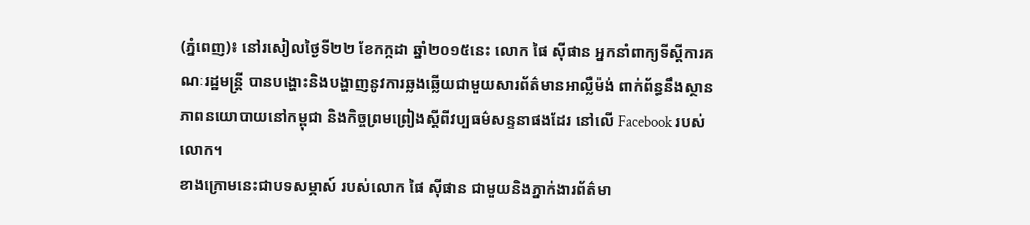(ភ្នំពេញ)៖ នៅរសៀលថ្ងៃទី២២ ខែកក្កដា ឆ្នាំ២០១៥នេះ លោក ផៃ ស៊ីផាន អ្នកនាំពាក្យទីស្តីការគណៈរដ្ឋមន្រ្តី បានបង្ហោះនិងបង្ហាញនូវការឆ្លងឆ្លើយជាមួយសារព័ត៌មានអាល្លឺម៉ង់ ពាក់ព័ន្ធនឹងស្ថានភាពនយោបាយនៅកម្ពុជា និងកិច្ចព្រមព្រៀងស្តីពីវប្បធម៌សន្ទនាផងដែរ នៅលើ Facebook របស់លោក។
ខាងក្រោមនេះជាបទសម្ភាស៍ របស់លោក ផៃ ស៊ីផាន ជាមួយនិងភ្នាក់ងារព័ត៌មា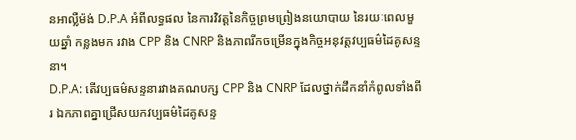នអាល្លឺម៉ង់ D.P.A អំពីលទ្ធផល នៃការវិវត្តនៃកិច្ចព្រមព្រៀងនយោបាយ នៃរយៈពេលមួយឆ្នាំ កន្លងមក រវាង CPP និង CNRP និងភាពរីកចម្រើនក្នុងកិច្ចអនុវត្តវប្បធម៌ដៃគូសន្ទនា។
D.P.A: តើវប្បធម៌សន្ទនារវាងគណបក្ស CPP និង CNRP ដែលថ្នាក់ដឹកនាំកំពូលទាំងពីរ ឯកភាពគ្នាជ្រើសយកវប្បធម៌ដៃគូសន្ទ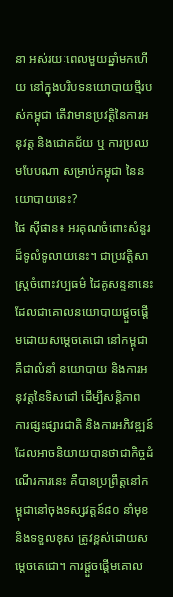នា អស់រយៈពេលមួយឆ្នាំមកហើយ នៅក្នុងបរិបទនយោបាយថ្មីរបស់កម្ពុជា តើវាមានប្រវត្តិនៃការអនុវត្ត និងជោគជ័យ ឬ ការប្រឈមបែបណា សម្រាប់កម្ពុជា នៃនយោបាយនេះ?
ផៃ ស៊ីផាន៖ អរគុណចំពោះសំនួរដ៏ទូលំទូលាយនេះ។ ជាប្រវត្តិសាស្រ្តចំពោះវប្បធម៌ ដៃគូសន្ទនានេះ ដែលជាគោលនយោបាយផ្តួចផ្ដើមដោយសម្ដេចតេជោ នៅកម្ពុជាគឺជាលំនាំ នយោបាយ និងការអនុវត្តនៃទិសដៅ ដើម្បីសន្តិភាព ការផ្សះផ្សារជាតិ និងការអភិវឌ្ឍន៍ ដែលអាចនិយាយបានថាជាកិច្ចដំណើរការនេះ គឺបានប្រព្រឹត្តនៅកម្ពុជានៅចុងទស្សវត្តន៍៨០ នាំមុខ និងទទួលខុស ត្រូវខ្ពស់ដោយសម្តេចតេជោ។ ការផ្ដួចផ្ដើមគោល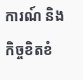ការណ៍ និងកិច្ចខិតខំ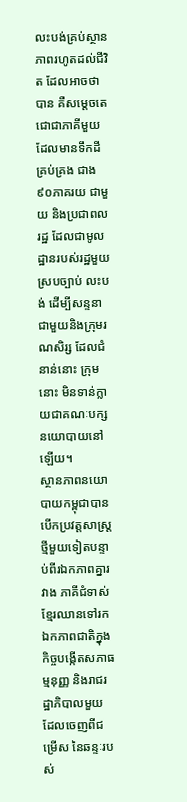លះបង់គ្រប់ស្ថានភាពរហូតដល់ជីវិត ដែលអាចថាបាន គឺសម្តេចតេជោជាភាគីមួយដែលមានទឹកដីគ្រប់គ្រង ជាង៩០ភាគរយ ជាមួយ និងប្រជាពលរដ្ឋ ដែលជាមូលដ្ឋានរបស់រដ្ឋមួយ ស្របច្បាប់ លះបង់ ដើម្បីសន្ទនាជាមួយនិងក្រុមរណសិរ្ស ដែលជំនាន់នោះ ក្រុមនោះ មិនទាន់ក្លាយជាគណៈបក្សនយោបាយនៅឡើយ។
ស្ថានភាពនយោបាយកម្ពុជាបានបើកប្រវត្តសាស្រ្តថ្មីមួយទៀតបន្ទាប់ពីរឯកភាពគ្នារវាង ភាគីជំទាស់ខ្មែរឈានទៅរកឯកភាពជាតិក្នុងកិច្ចបង្កើតសភាធម្មនុញ្ញ និងរាជរដ្ឋាភិបាលមួយ ដែលចេញពីជម្រើស នៃឆន្ទៈរបស់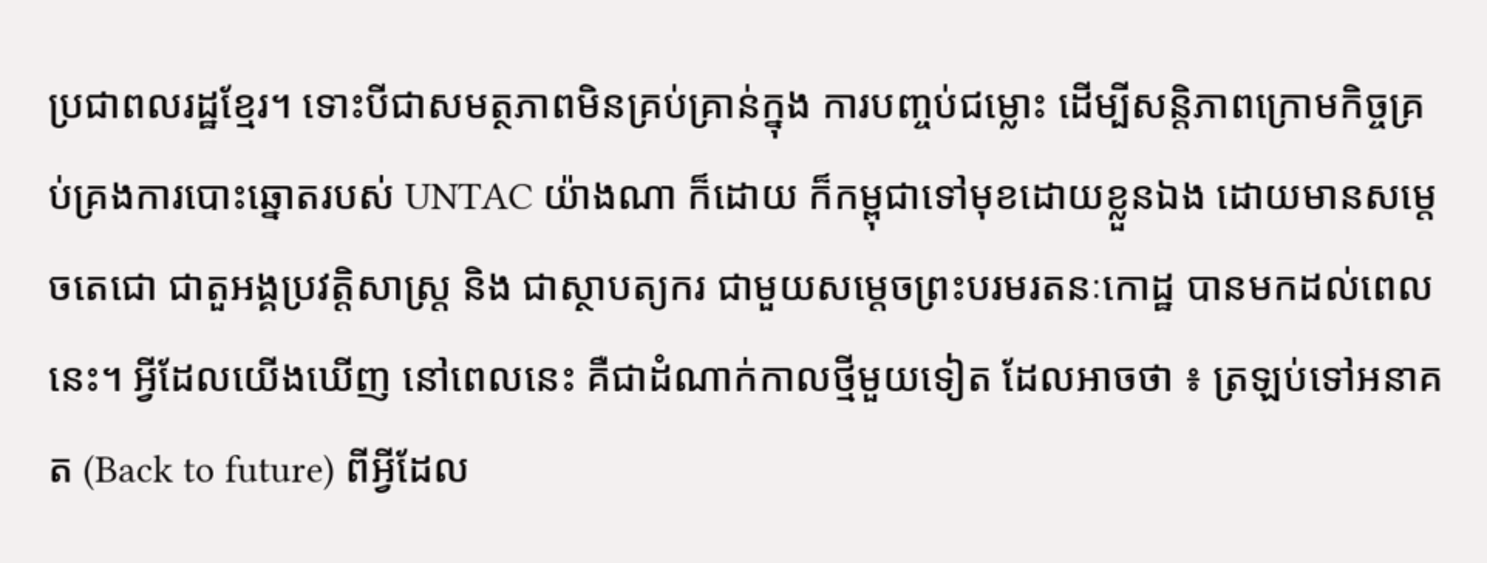ប្រជាពលរដ្ឋខ្មែរ។ ទោះបីជាសមត្ថភាពមិនគ្រប់គ្រាន់ក្នុង ការបញ្ចប់ជម្លោះ ដើម្បីសន្តិភាពក្រោមកិច្ចគ្រប់គ្រងការបោះឆ្នោតរបស់ UNTAC យ៉ាងណា ក៏ដោយ ក៏កម្ពុជាទៅមុខដោយខ្លួនឯង ដោយមានសម្តេចតេជោ ជាតួអង្គប្រវត្តិសាស្រ្ត និង ជាស្ថាបត្យករ ជាមួយសម្តេចព្រះបរមរតនៈកោដ្ឋ បានមកដល់ពេលនេះ។ អ្វីដែលយើងឃើញ នៅពេលនេះ គឺជាដំណាក់កាលថ្មីមួយទៀត ដែលអាចថា ៖ ត្រឡប់ទៅអនាគត (Back to future) ពីអ្វីដែល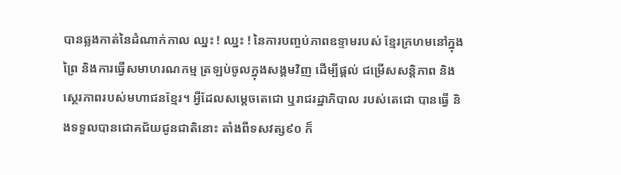បានឆ្លងកាត់នៃដំណាក់កាល ឈ្នះ ! ឈ្នះ ! នៃការបញ្ចប់ភាពឧទ្ទាមរបស់ ខ្មែរក្រហមនៅក្នុងព្រៃ និងការធ្វើសមាហរណកម្ម ត្រឡប់ចូលក្នុងសង្គមវិញ ដើម្បីផ្តល់ ជម្រើសសន្តិភាព និងស្ថេរភាពរបស់មហាជនខ្មែរ។ អ្វីដែលសម្តេចតេជោ ឬរាជរដ្ឋាភិបាល របស់តេជោ បានធ្វើ និងទទួលបានជោគជ័យជូនជាតិនោះ តាំងពីទសវត្ស៩០ ក៏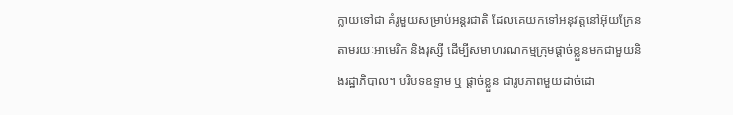ក្លាយទៅជា គំរូមួយសម្រាប់អន្តរជាតិ ដែលគេយកទៅអនុវត្តនៅអ៊ុយក្រែន តាមរយៈអាមេរិក និងរុស្សី ដើម្បីសមាហរណកម្មក្រុមផ្តាច់ខ្លួនមកជាមួយនិងរដ្ឋាភិបាល។ បរិបទឧទ្ទាម ឬ ផ្តាច់ខ្លួន ជារូបភាពមួយដាច់ដោ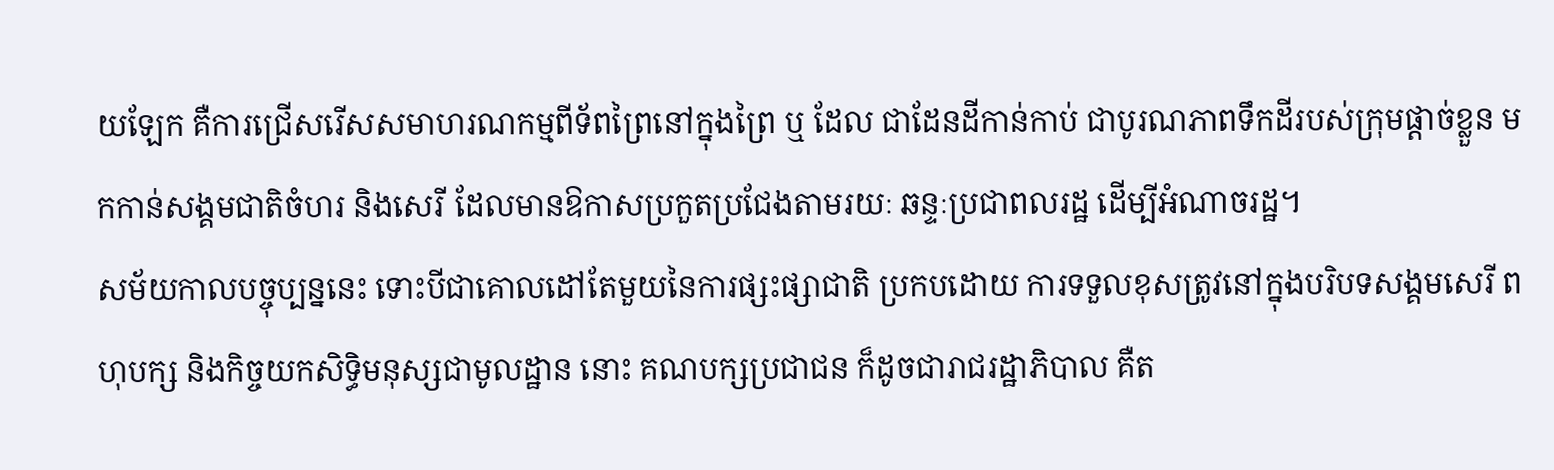យឡែក គឺការជ្រើសរើសសមាហរណកម្មពីទ័ពព្រៃនៅក្នុងព្រៃ ឬ ដែល ជាដែនដីកាន់កាប់ ជាបូរណភាពទឹកដីរបស់ក្រុមផ្តាច់ខ្លួន មកកាន់សង្គមជាតិចំហរ និងសេរី ដែលមានឱកាសប្រកួតប្រជែងតាមរយៈ ឆន្ទៈប្រជាពលរដ្ឋ ដើម្បីអំណាចរដ្ឋ។
សម័យកាលបច្ចុប្បន្ននេះ ទោះបីជាគោលដៅតែមួយនៃការផ្សះផ្សាជាតិ ប្រកបដោយ ការទទួលខុសត្រូវនៅក្នុងបរិបទសង្គមសេរី ពហុបក្ស និងកិច្ចយកសិទ្ធិមនុស្សជាមូលដ្ឋាន នោះ គណបក្សប្រជាជន ក៏ដូចជារាជរដ្ឋាភិបាល គឺត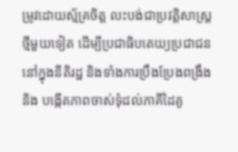ម្រូវដោយស័្មគ្រចិត្ត លះបង់ជាប្រវត្តិសាស្រ្ត ថ្មីមួយទៀត ដើម្បីប្រជាធិបតេយ្យប្រជាជននៅក្នុងនីតិរដ្ឋ និងទាំងការប្រឹងប្រែងពង្រឹង និង បង្កើតភាពចាស់ទុំដល់ភាគីដៃគូ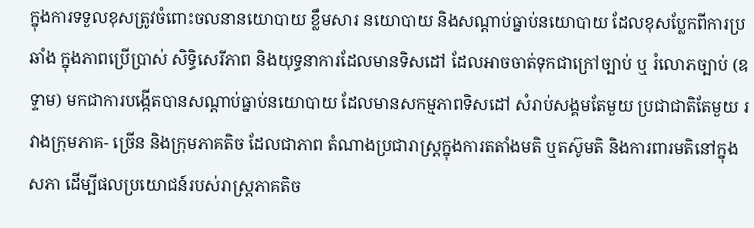ក្នុងការទទួលខុសត្រូវចំពោះចលនានយោបាយ ខ្លឹមសារ នយោបាយ និងសណ្តាប់ធ្នាប់នយោបាយ ដែលខុសប្លែកពីការប្រឆាំង ក្នុងភាពប្រើប្រាស់ សិទ្ធិសេរីភាព និងយុទ្ធនាការដែលមានទិសដៅ ដែលអាចចាត់ទុកជាក្រៅច្បាប់ ឬ រំលោភច្បាប់ (ឧទ្ទាម) មកជាការបង្កើតបានសណ្តាប់ធ្នាប់នយោបាយ ដែលមានសកម្មភាពទិសដៅ សំរាប់សង្គមតែមួយ ប្រជាជាតិតែមួយ រវាងក្រុមភាគ- ច្រើន និងក្រុមភាគតិច ដែលជាភាព តំណាងប្រជារាស្រ្តក្នុងការតតាំងមតិ ឬតស៊ូមតិ និងការពារមតិនៅក្នុងសភា ដើម្បីផលប្រយោជន៍របស់រាស្រ្តភាគតិច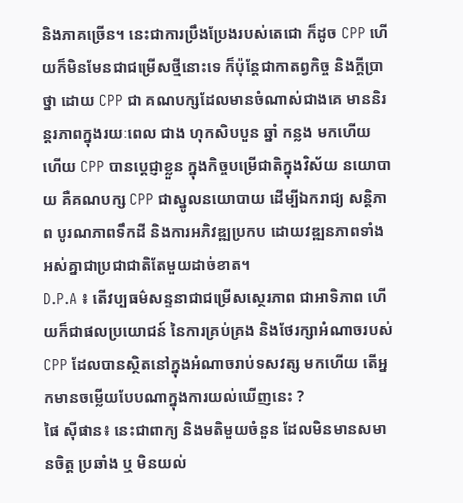និងភាគច្រើន។ នេះជាការប្រឹងប្រែងរបស់តេជោ ក៏ដូច CPP ហើយក៏មិនមែនជាជម្រើសថ្មីនោះទេ ក៏ប៉ុន្តែជាកាតព្វកិច្ច និងក្តីប្រាថ្នា ដោយ CPP ជា គណបក្សដែលមានចំណាស់ជាងគេ មាននិរន្តរភាពក្នុងរយៈពេល ជាង ហុកសិបបួន ឆ្នាំ កន្លង មកហើយ ហើយ CPP បានប្តេជ្ញាខ្លួន ក្នុងកិច្ចបម្រើជាតិក្នុងវិស័យ នយោបាយ គឺគណបក្ស CPP ជាស្នូលនយោបាយ ដើម្បីឯករាជ្យ សន្តិភាព បូរណភាពទឹកដី និងការអភិវឌ្ឍប្រកប ដោយវឌ្ឍនភាពទាំងអស់គ្នាជាប្រជាជាតិតែមួយដាច់ខាត។
D.P.A ៖ តើវប្បធម៌សន្ទនាជាជម្រើសស្ថេរភាព ជាអាទិភាព ហើយក៏ជាផលប្រយោជន៍ នៃការគ្រប់គ្រង និងថែរក្សាអំណាចរបស់ CPP ដែលបានស្ថិតនៅក្នុងអំណាចរាប់ទសវត្ស មកហើយ តើអ្នកមានចម្លើយបែបណាក្នុងការយល់ឃើញនេះ ?
ផៃ ស៊ីផាន៖ នេះជាពាក្យ និងមតិមួយចំនួន ដែលមិនមានសមានចិត្ត ប្រឆាំង ឬ មិនយល់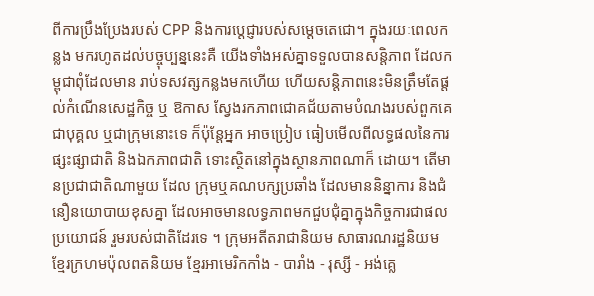ពីការប្រឹងប្រែងរបស់ CPP និងការប្តេជ្ញារបស់សម្តេចតេជោ។ ក្នុងរយៈពេលកន្លង មករហូតដល់បច្ចុប្បន្ននេះគឺ យើងទាំងអស់គ្នាទទួលបានសន្តិភាព ដែលកម្ពុជាពុំដែលមាន រាប់ទសវត្សកន្លងមកហើយ ហើយសន្តិភាពនេះមិនត្រឹមតែផ្តល់កំណើនសេដ្ឋកិច្ច ឬ ឱកាស ស្វែងរកភាពជោគជ័យតាមបំណងរបស់ពួកគេជាបុគ្គល ឬជាក្រុមនោះទេ ក៏ប៉ុន្តែអ្នក អាចប្រៀប ធៀបមើលពីលទ្ធផលនៃការផ្សះផ្សាជាតិ និងឯកភាពជាតិ ទោះស្ថិតនៅក្នុងស្ថានភាពណាក៏ ដោយ។ តើមានប្រជាជាតិណាមួយ ដែល ក្រុមឬគណបក្សប្រឆាំង ដែលមាននិន្នាការ និងជំនឿនយោបាយខុសគ្នា ដែលអាចមានលទ្ធភាពមកជួបជុំគ្នាក្នុងកិច្ចការជាផលប្រយោជន៍ រួមរបស់ជាតិដែរទេ ។ ក្រុមអតីតរាជានិយម សាធារណរដ្ឋនិយម ខ្មែរក្រហមប៉ុលពតនិយម ខ្មែរអាមេរិកកាំង - បារាំង - រុស្សី - អង់គ្លេ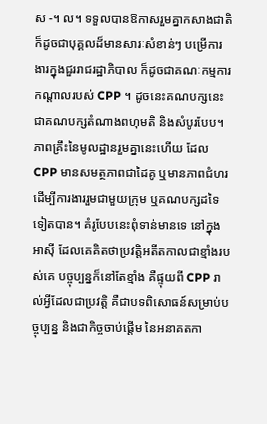ស -។ ល។ ទទួលបានឱកាសរួមគ្នាកសាងជាតិ ក៏ដូចជាបុគ្គលដ៏មានសារៈសំខាន់ៗ បម្រើការងារក្នុងជួររាជរដ្ឋាភិបាល ក៏ដូចជាគណៈកម្មការកណ្តាលរបស់ CPP ។ ដូចនេះគណបក្សនេះជាគណបក្សតំណាងពហុមតិ និងសំបូរបែប។ ភាពគ្រឹះនៃមូលដ្ឋានរួមគ្នានេះហើយ ដែល CPP មានសមត្ថភាពជាដៃគូ ឬមានភាពជំហរ ដើម្បីការងាររួមជាមួយក្រុម ឬគណបក្សដទៃទៀតបាន។ គំរូបែបនេះពុំទាន់មានទេ នៅក្នុង អាស៊ី ដែលគេគិតថាប្រវត្តិអតីតកាលជាខ្មាំងរបស់គេ បច្ចុប្បន្នក៏នៅតែខ្មាំង គឺផ្ទុយពី CPP រាល់អ្វីដែលជាប្រវត្តិ គឺជាបទពិសោធន៍សម្រាប់បច្ចុប្បន្ន និងជាកិច្ចចាប់ផ្តើម នៃអនាគតកា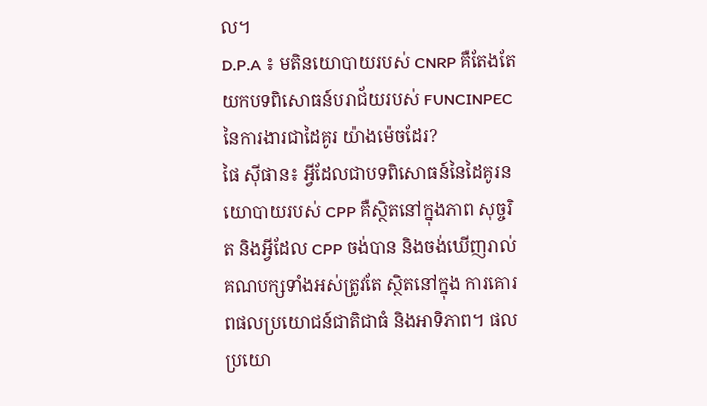ល។
D.P.A ៖ មតិនយោបាយរបស់ CNRP គឺតែងតែយកបទពិសោធន៍បរាជ័យរបស់ FUNCINPEC នៃការងារជាដៃគូរ យ៉ាងម៉េចដែរ?
ផៃ ស៊ីផាន៖ អ្វីដែលជាបទពិសោធន៍នៃដៃគូរនយោបាយរបស់ CPP គឺស្ថិតនៅក្នុងភាព សុច្ចរិត និងអ្វីដែល CPP ចង់បាន និងចង់ឃើញរាល់គណបក្សទាំងអស់ត្រូវតែ ស្ថិតនៅក្នុង ការគោរពផលប្រយោជន៍ជាតិជាធំ និងអាទិភាព។ ផលប្រយោ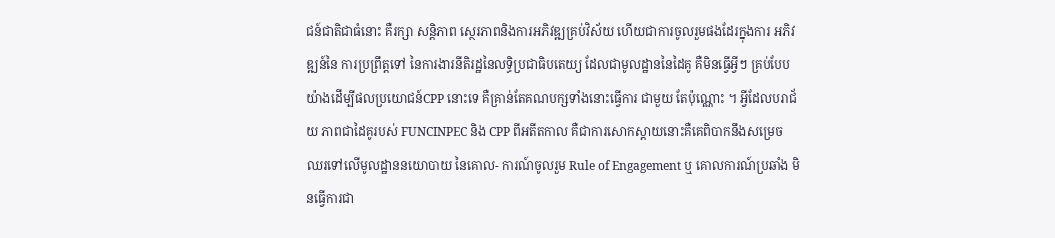ជន៍ជាតិជាធំនោះ គឺរក្សា សន្តិភាព ស្ថេរភាពនិងការអភិវឌ្ឍគ្រប់វិស័យ ហើយជាការចូលរួមផងដែរក្នុងការ អភិវឌ្ឍន៍នៃ ការប្រព្រឹត្តទៅ នៃការងារនីតិរដ្ឋនៃលទ្ធិប្រជាធិបតេយ្យ ដែលជាមូលដ្ឋាននៃដៃគូ គឺមិនធ្វើអ្វីៗ គ្រប់បែបយ៉ាងដើម្បីផលប្រយោជន៍CPP នោះទេ គឺគ្រាន់តែគណបក្សទាំងនោះធ្វើការ ជាមួយ តែប៉ុណ្ណោះ ។ អ្វីដែលបរាជ័យ ភាពជាដៃគូរបស់ FUNCINPEC និង CPP ពីអតីតកាល គឺជាការសោកស្តាយនោះគឺគេពិបាកនឹងសម្រេច ឈរទៅលើមូលដ្ឋាននយោបាយ នៃគោល- ការណ៍ចូលរួម Rule of Engagement ឬ គោលការណ៍ប្រឆាំង មិនធ្វើការជា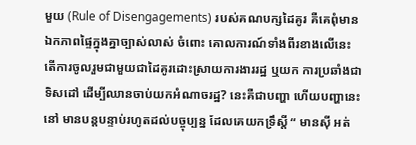មួយ (Rule of Disengagements) របស់គណបក្សដៃគូរ គឺគេពុំមានឯកភាពផ្ទៃក្នុងគ្នាច្បាស់លាស់ ចំពោះ គោលការណ៍ទាំងពីរខាងលើនេះ តើការចូលរួមជាមួយជាដៃគូរដោះស្រាយការងាររដ្ឋ ឬយក ការប្រឆាំងជាទិសដៅ ដើម្បីឈានចាប់យកអំណាចរដ្ឋ? នេះគឺជាបញ្ហា ហើយបញ្ហានេះ នៅ មានបន្តបន្ទាប់រហូតដល់បច្ចុប្បន្ន ដែលគេយកទ្រឹស្តី “ មានស៊ី អត់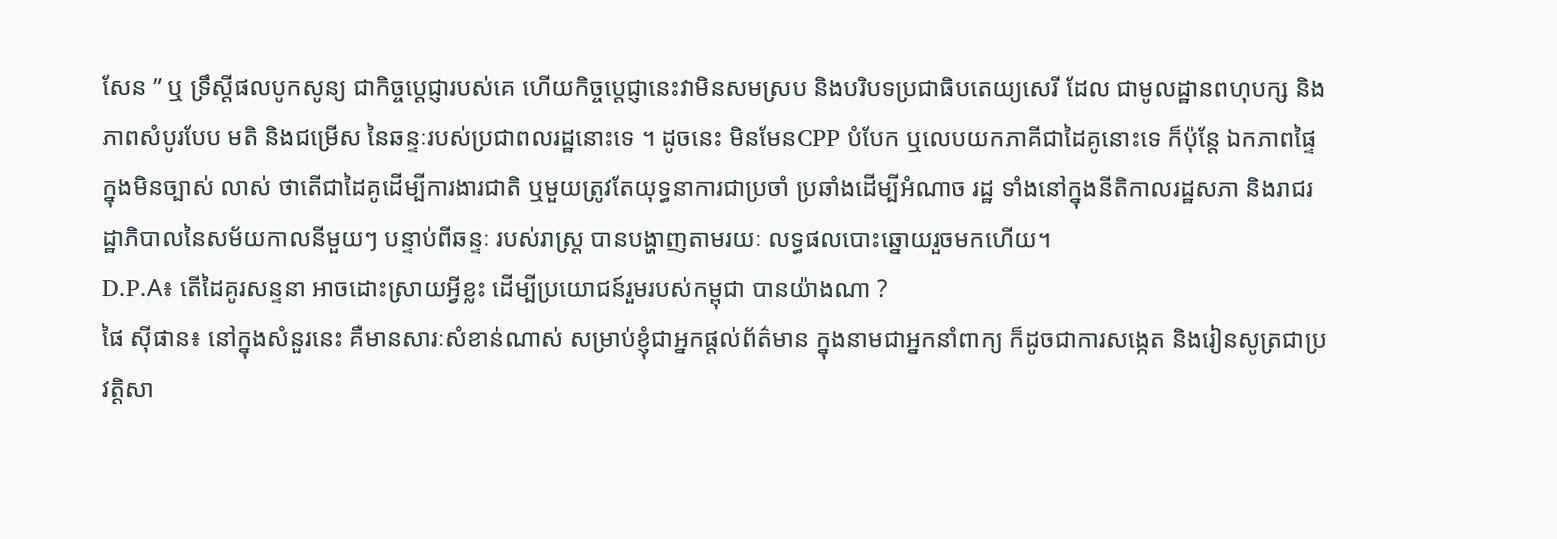សែន ” ឬ ទ្រឹស្តីផលបូកសូន្យ ជាកិច្ចប្តេជ្ញារបស់គេ ហើយកិច្ចប្តេជ្ញានេះវាមិនសមស្រប និងបរិបទប្រជាធិបតេយ្យសេរី ដែល ជាមូលដ្ឋានពហុបក្ស និងភាពសំបូរបែប មតិ និងជម្រើស នៃឆន្ទៈរបស់ប្រជាពលរដ្ឋនោះទេ ។ ដូចនេះ មិនមែនCPP បំបែក ឬលេបយកភាគីជាដៃគូនោះទេ ក៏ប៉ុន្តែ ឯកភាពផ្ទៃក្នុងមិនច្បាស់ លាស់ ថាតើជាដៃគូដើម្បីការងារជាតិ ឬមួយត្រូវតែយុទ្ធនាការជាប្រចាំ ប្រឆាំងដើម្បីអំណាច រដ្ឋ ទាំងនៅក្នុងនីតិកាលរដ្ឋសភា និងរាជរដ្ឋាភិបាលនៃសម័យកាលនីមួយៗ បន្ទាប់ពីឆន្ទៈ របស់រាស្រ្ត បានបង្ហាញតាមរយៈ លទ្ធផលបោះឆ្នោយរួចមកហើយ។
D.P.A៖ តើដៃគូរសន្ទនា អាចដោះស្រាយអ្វីខ្លះ ដើម្បីប្រយោជន៍រួមរបស់កម្ពុជា បានយ៉ាងណា ?
ផៃ ស៊ីផាន៖ នៅក្នុងសំនួរនេះ គឺមានសារៈសំខាន់ណាស់ សម្រាប់ខ្ញុំជាអ្នកផ្តល់ព័ត៌មាន ក្នុងនាមជាអ្នកនាំពាក្យ ក៏ដូចជាការសង្កេត និងរៀនសូត្រជាប្រវត្តិសា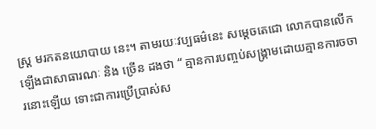ស្រ្ត មរកតនយោបាយ នេះ។ តាមរយៈវប្បធម៌នេះ សម្តេចតេជោ លោកបានលើកឡើងជាសាធារណៈ និង ច្រើន ដងថា “ គ្មានការបញ្ចប់សង្រ្គាមដោយគ្មានការចចារនោះឡើយ ទោះជាការប្រើប្រាស់ស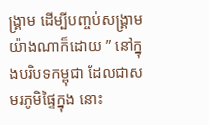ង្រ្គាម ដើម្បីបញ្ចប់សង្គ្រាមយ៉ាងណាក៏ដោយ ” នៅក្នុងបរិបទកម្ពុជា ដែលជាសមរភូមិផ្ទៃក្នុង នោះ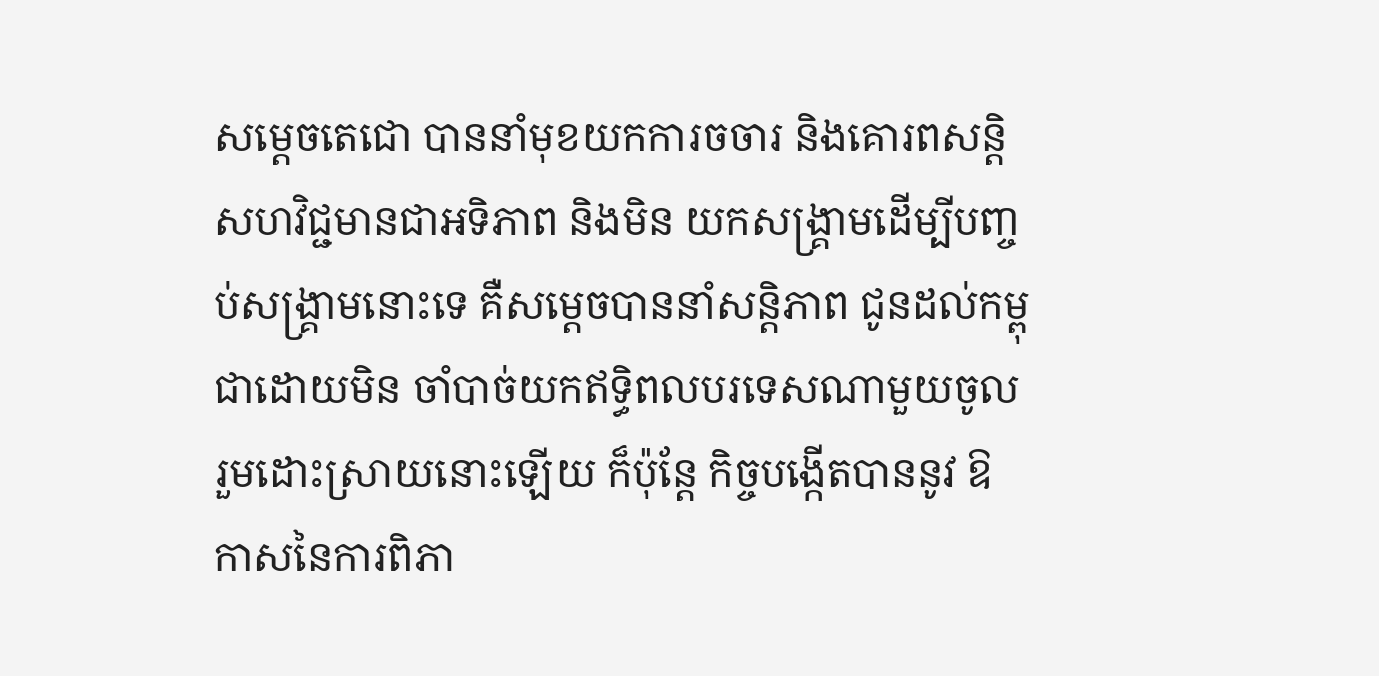សម្តេចតេជោ បាននាំមុខយកការចចារ និងគោរពសន្តិសហវិជ្ជមានជាអទិភាព និងមិន យកសង្រ្គាមដើម្បីបញ្ចប់សង្គ្រាមនោះទេ គឺសម្តេចបាននាំសន្តិភាព ជូនដល់កម្ពុជាដោយមិន ចាំបាច់យកឥទ្ធិពលបរទេសណាមួយចូលរួមដោះស្រាយនោះឡើយ ក៏ប៉ុន្តែ កិច្ចបង្កើតបាននូវ ឱកាសនៃការពិភា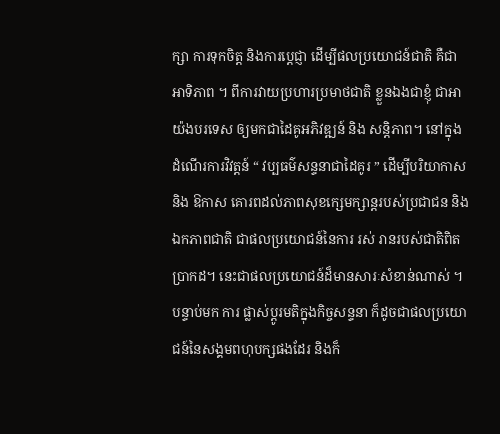ក្សា ការទុកចិត្ត និងការប្តេជ្ញា ដើម្បីផលប្រយោជន៍ជាតិ គឺជាអាទិភាព ។ ពីការវាយប្រហារប្រមាថជាតិ ខ្លួនឯងជាខ្ញុំ ជាអាយ៉ងបរទេស ឲ្យមកជាដៃគូអភិវឌ្ឍន៍ និង សន្តិភាព។ នៅក្នុងដំណើរការវិវត្តន៍ “ វប្បធម៌សន្ទនាជាដៃគូរ ” ដើម្បីបរិយាកាស និង ឱកាស គោរពដល់ភាពសុខក្សេមក្សាន្តរបស់ប្រជាជន និងឯកភាពជាតិ ជាផលប្រយោជន៍នៃការ រស់ រានរបស់ជាតិពិតប្រាកដ។ នេះជាផលប្រយោជន៍ដ៏មានសារៈសំខាន់ណាស់ ។ បន្ទាប់មក ការ ផ្លាស់ប្តូរមតិក្នុងកិច្ចសន្ទនា ក៏ដូចជាផលប្រយោជន៍នៃសង្គមពហុបក្សផងដែរ និងក៏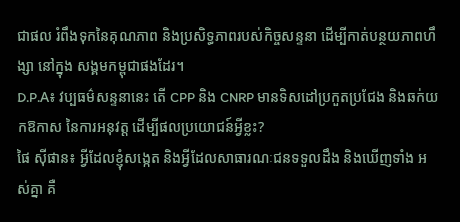ជាផល រំពឹងទុកនៃគុណភាព និងប្រសិទ្ធភាពរបស់កិច្ចសន្ទនា ដើម្បីកាត់បន្ថយភាពហឹង្សា នៅក្នុង សង្គមកម្ពុជាផងដែរ។
D.P.A៖ វប្បធម៌សន្ទនានេះ តើ CPP និង CNRP មានទិសដៅប្រកួតប្រជែង និងឆក់យកឱកាស នៃការអនុវត្ត ដើម្បីផលប្រយោជន៍អ្វីខ្លះ?
ផៃ ស៊ីផាន៖ អ្វីដែលខ្ញុំសង្កេត និងអ្វីដែលសាធារណៈជនទទួលដឹង និងឃើញទាំង អស់គ្នា គឺ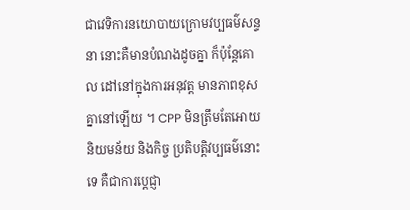ជាវេទិការនយោបាយក្រោមវប្បធម៌សន្ទនា នោះគឺមានបំណងដូចគ្នា ក៏ប៉ុន្តែគោល ដៅនៅក្នុងការអនុវត្ត មានភាពខុសគ្នានៅឡើយ ។ CPP មិនត្រឹមតែអោយនិយមន័យ និងកិច្ច ប្រតិបត្តិវប្បធម៌នោះទេ គឺជាការប្តេជ្ញា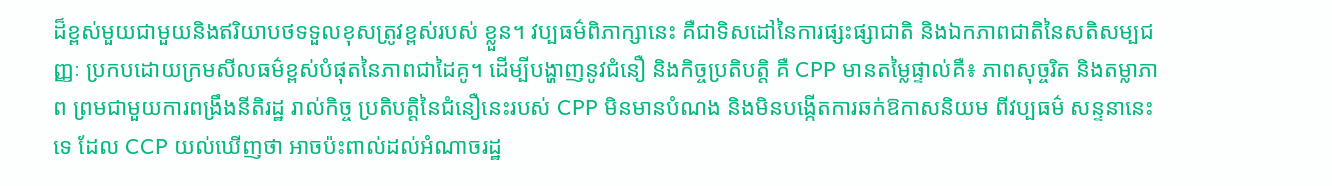ដ៏ខ្ពស់មួយជាមួយនិងឥរិយាបថទទួលខុសត្រូវខ្ពស់របស់ ខ្លួន។ វប្បធម៌ពិភាក្សានេះ គឺជាទិសដៅនៃការផ្សះផ្សាជាតិ និងឯកភាពជាតិនៃសតិសម្បជញ្ញៈ ប្រកបដោយក្រមសីលធម៌ខ្ពស់បំផុតនៃភាពជាដៃគូ។ ដើម្បីបង្ហាញនូវជំនឿ និងកិច្ចប្រតិបត្តិ គឺ CPP មានតម្លៃផ្ទាល់គឺ៖ ភាពសុច្ចរិត និងតម្លាភាព ព្រមជាមួយការពង្រឹងនីតិរដ្ឋ រាល់កិច្ច ប្រតិបត្តិនៃជំនឿនេះរបស់ CPP មិនមានបំណង និងមិនបង្កើតការឆក់ឱកាសនិយម ពីវប្បធម៌ សន្ទនានេះទេ ដែល CCP យល់ឃើញថា អាចប៉ះពាល់ដល់អំណាចរដ្ឋ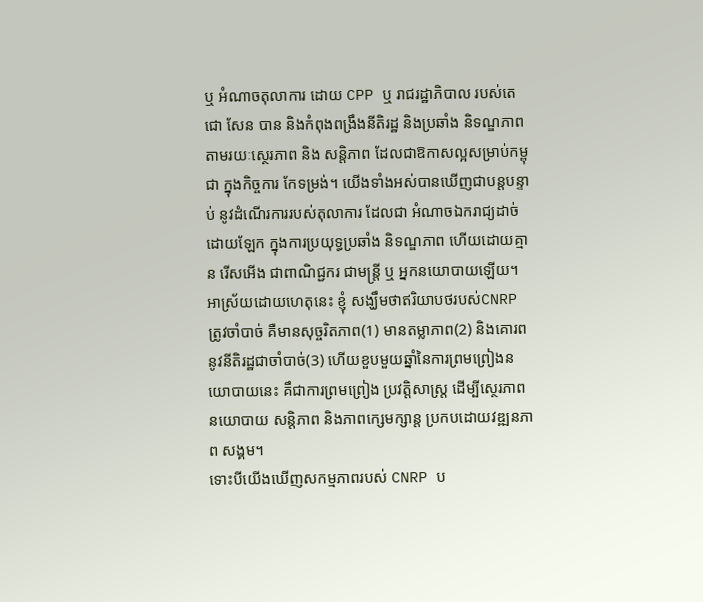ឬ អំណាចតុលាការ ដោយ CPP ឬ រាជរដ្ឋាភិបាល របស់តេជោ សែន បាន និងកំពុងពង្រឹងនីតិរដ្ឋ និងប្រឆាំង និទណ្ឌភាព តាមរយៈស្ថេរភាព និង សន្តិភាព ដែលជាឱកាសល្អសម្រាប់កម្ពុជា ក្នុងកិច្ចការ កែទម្រង់។ យើងទាំងអស់បានឃើញជាបន្តបន្ទាប់ នូវដំណើរការរបស់តុលាការ ដែលជា អំណាចឯករាជ្យដាច់ដោយឡែក ក្នុងការប្រយុទ្ធប្រឆាំង និទណ្ឌភាព ហើយដោយគ្មាន រើសអើង ជាពាណិជ្ជករ ជាមន្រ្តី ឬ អ្នកនយោបាយឡើយ។ អាស្រ័យដោយហេតុនេះ ខ្ញុំ សង្ឃឹមថាឥរិយាបថរបស់CNRP ត្រូវចាំបាច់ គឺមានសុច្ចរិតភាព(1) មានតម្លាភាព(2) និងគោរព នូវនីតិរដ្ឋជាចាំបាច់(3) ហើយខួបមួយឆ្នាំនៃការព្រមព្រៀងនយោបាយនេះ គឹជាការព្រមព្រៀង ប្រវត្តិសាស្រ្ត ដើម្បីស្ថេរភាពនយោបាយ សន្តិភាព និងភាពក្សេមក្សាន្ត ប្រកបដោយវឌ្ឍនភាព សង្គម។
ទោះបីយើងឃើញសកម្មភាពរបស់ CNRP ប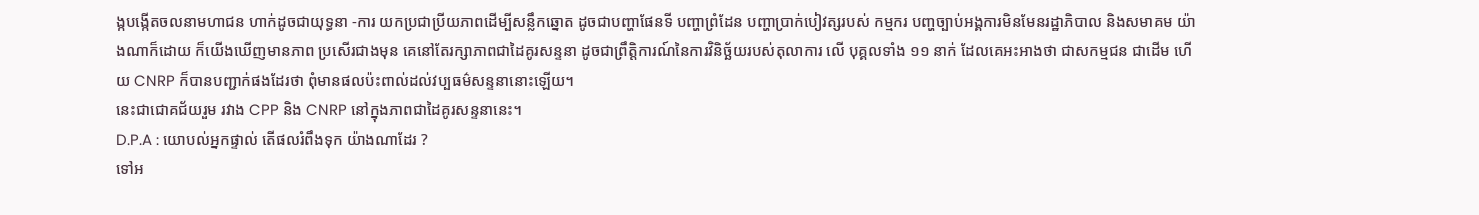ង្កបង្កើតចលនាមហាជន ហាក់ដូចជាយុទ្ធនា -ការ យកប្រជាប្រីយភាពដើម្បីសន្លឹកឆ្នោត ដូចជាបញ្ហាផែនទី បញ្ហាព្រំដែន បញ្ហាប្រាក់បៀវត្សរបស់ កម្មករ បញ្ហច្បាប់អង្គការមិនមែនរដ្ឋាភិបាល និងសមាគម យ៉ាងណាក៏ដោយ ក៏យើងឃើញមានភាព ប្រសើរជាងមុន គេនៅតែរក្សាភាពជាដៃគូរសន្ទនា ដូចជាព្រឹត្តិការណ៍នៃការវិនិច្ឆ័យរបស់តុលាការ លើ បុគ្គលទាំង ១១ នាក់ ដែលគេអះអាងថា ជាសកម្មជន ជាដើម ហើយ CNRP ក៏បានបញ្ជាក់ផងដែរថា ពុំមានផលប៉ះពាល់ដល់វប្បធម៌សន្ទនានោះឡើយ។
នេះជាជោគជ័យរួម រវាង CPP និង CNRP នៅក្នុងភាពជាដៃគូរសន្ទនានេះ។
D.P.A : យោបល់អ្នកផ្ទាល់ តើផលរំពឹងទុក យ៉ាងណាដែរ ?
ទៅអ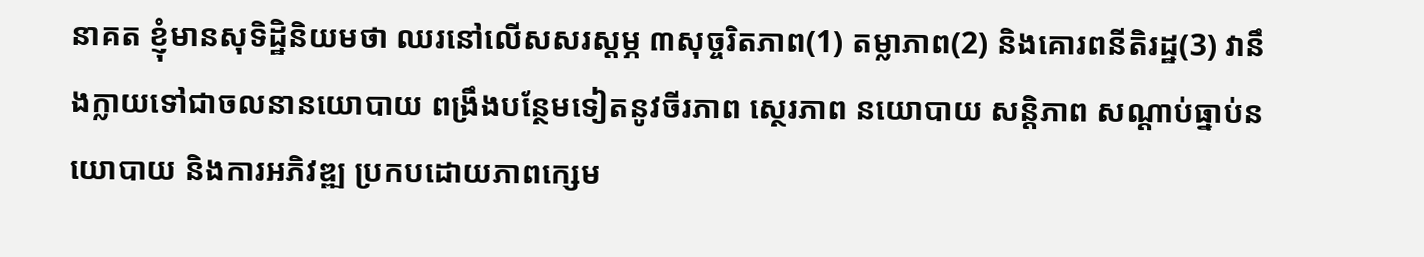នាគត ខ្ញុំមានសុទិដ្ឋិនិយមថា ឈរនៅលើសសរស្តម្ភ ៣សុច្ចរិតភាព(1) តម្លាភាព(2) និងគោរពនីតិរដ្ឋ(3) វានឹងក្លាយទៅជាចលនានយោបាយ ពង្រឹងបន្ថែមទៀតនូវចីរភាព ស្ថេរភាព នយោបាយ សន្តិភាព សណ្តាប់ធ្នាប់នយោបាយ និងការអភិវឌ្ឍ ប្រកបដោយភាពក្សេម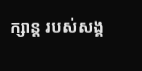ក្សាន្ត របស់សង្គ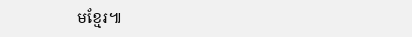មខ្មែរ៕